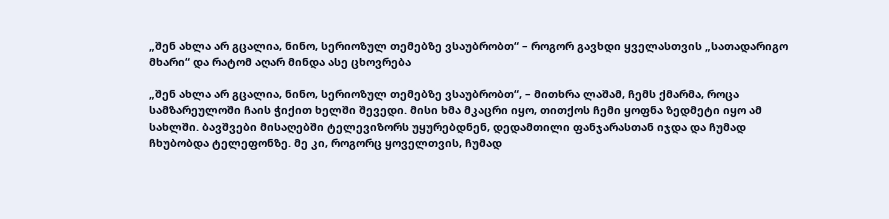„შენ ახლა არ გცალია, ნინო, სერიოზულ თემებზე ვსაუბრობთ“ – როგორ გავხდი ყველასთვის „სათადარიგო მხარი“ და რატომ აღარ მინდა ასე ცხოვრება

„შენ ახლა არ გცალია, ნინო, სერიოზულ თემებზე ვსაუბრობთ“, – მითხრა ლაშამ, ჩემს ქმარმა, როცა სამზარეულოში ჩაის ჭიქით ხელში შევედი. მისი ხმა მკაცრი იყო, თითქოს ჩემი ყოფნა ზედმეტი იყო ამ სახლში. ბავშვები მისაღებში ტელევიზორს უყურებდნენ, დედამთილი ფანჯარასთან იჯდა და ჩუმად ჩხუბობდა ტელეფონზე. მე კი, როგორც ყოველთვის, ჩუმად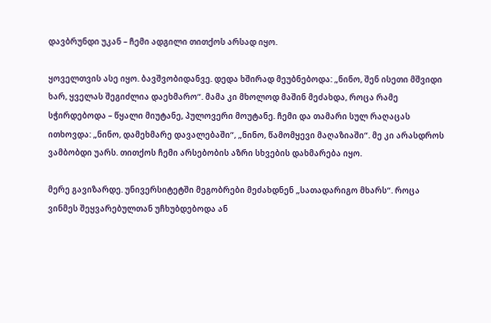დავბრუნდი უკან – ჩემი ადგილი თითქოს არსად იყო.

ყოველთვის ასე იყო. ბავშვობიდანვე. დედა ხშირად მეუბნებოდა: „ნინო, შენ ისეთი მშვიდი ხარ, ყველას შეგიძლია დაეხმარო“. მამა კი მხოლოდ მაშინ მეძახდა, როცა რამე სჭირდებოდა – წყალი მიუტანე, პულოვერი მოუტანე. ჩემი და თამარი სულ რაღაცას ითხოვდა: „ნინო, დამეხმარე დავალებაში“, „ნინო, წამომყევი მაღაზიაში“. მე კი არასდროს ვამბობდი უარს. თითქოს ჩემი არსებობის აზრი სხვების დახმარება იყო.

მერე გავიზარდე. უნივერსიტეტში მეგობრები მეძახდნენ „სათადარიგო მხარს“. როცა ვინმეს შეყვარებულთან უჩხუბდებოდა ან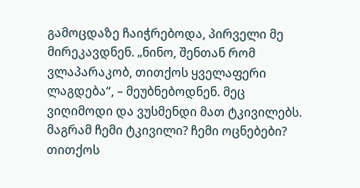გამოცდაზე ჩაიჭრებოდა, პირველი მე მირეკავდნენ. „ნინო, შენთან რომ ვლაპარაკობ, თითქოს ყველაფერი ლაგდება“, – მეუბნებოდნენ. მეც ვიღიმოდი და ვუსმენდი მათ ტკივილებს. მაგრამ ჩემი ტკივილი? ჩემი ოცნებები? თითქოს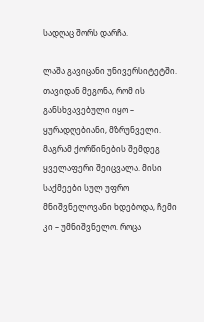სადღაც შორს დარჩა.

ლაშა გავიცანი უნივერსიტეტში. თავიდან მეგონა, რომ ის განსხვავებული იყო – ყურადღებიანი, მზრუნველი. მაგრამ ქორწინების შემდეგ ყველაფერი შეიცვალა. მისი საქმეები სულ უფრო მნიშვნელოვანი ხდებოდა, ჩემი კი – უმნიშვნელო. როცა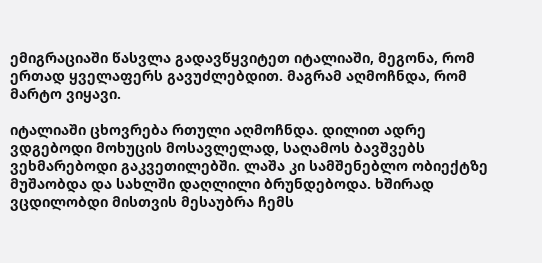ემიგრაციაში წასვლა გადავწყვიტეთ იტალიაში, მეგონა, რომ ერთად ყველაფერს გავუძლებდით. მაგრამ აღმოჩნდა, რომ მარტო ვიყავი.

იტალიაში ცხოვრება რთული აღმოჩნდა. დილით ადრე ვდგებოდი მოხუცის მოსავლელად, საღამოს ბავშვებს ვეხმარებოდი გაკვეთილებში. ლაშა კი სამშენებლო ობიექტზე მუშაობდა და სახლში დაღლილი ბრუნდებოდა. ხშირად ვცდილობდი მისთვის მესაუბრა ჩემს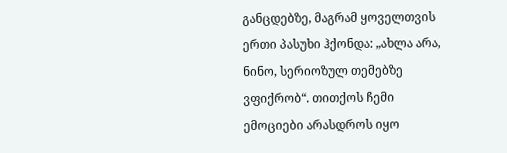განცდებზე, მაგრამ ყოველთვის ერთი პასუხი ჰქონდა: „ახლა არა, ნინო, სერიოზულ თემებზე ვფიქრობ“. თითქოს ჩემი ემოციები არასდროს იყო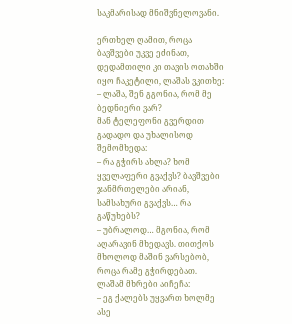საკმარისად მნიშვნელოვანი.

ერთხელ ღამით, როცა ბავშვები უკვე ეძინათ, დედამთილი კი თავის ოთახში იყო ჩაკეტილი, ლაშას ვკითხე:
– ლაშა, შენ გგონია, რომ მე ბედნიერი ვარ?
მან ტელეფონი გვერდით გადადო და უხალისოდ შემომხედა:
– რა გჭირს ახლა? ხომ ყველაფერი გვაქვს? ბავშვები ჯანმრთელები არიან, სამსახური გვაქვს… რა გაწუხებს?
– უბრალოდ… მგონია, რომ აღარავინ მხედავს. თითქოს მხოლოდ მაშინ ვარსებობ, როცა რამე გჭირდებათ.
ლაშამ მხრები აიჩეჩა:
– ეგ ქალებს უყვართ ხოლმე ასე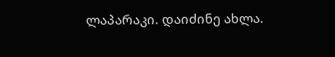ლაპარაკი. დაიძინე ახლა.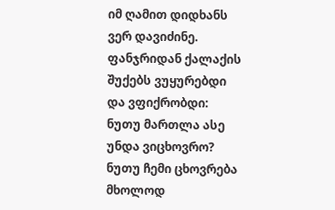იმ ღამით დიდხანს ვერ დავიძინე. ფანჯრიდან ქალაქის შუქებს ვუყურებდი და ვფიქრობდი: ნუთუ მართლა ასე უნდა ვიცხოვრო? ნუთუ ჩემი ცხოვრება მხოლოდ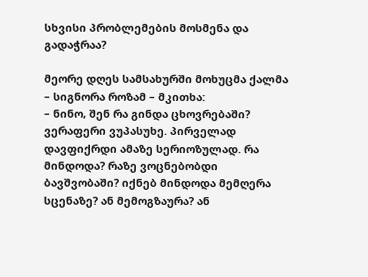სხვისი პრობლემების მოსმენა და გადაჭრაა?

მეორე დღეს სამსახურში მოხუცმა ქალმა – სიგნორა როზამ – მკითხა:
– ნინო, შენ რა გინდა ცხოვრებაში?
ვერაფერი ვუპასუხე. პირველად დავფიქრდი ამაზე სერიოზულად. რა მინდოდა? რაზე ვოცნებობდი ბავშვობაში? იქნებ მინდოდა მემღერა სცენაზე? ან მემოგზაურა? ან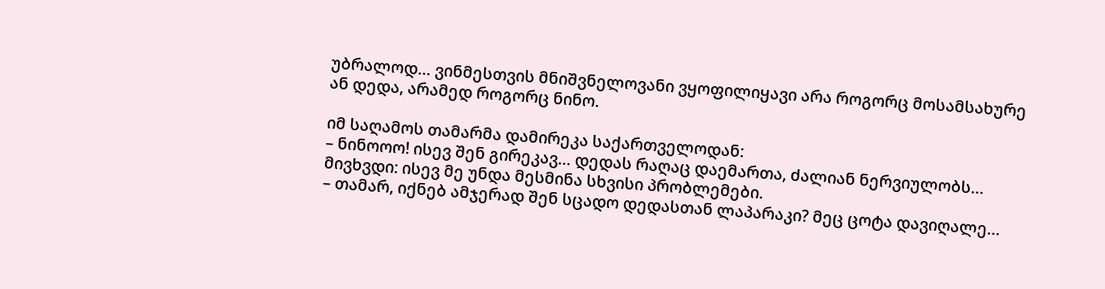უბრალოდ… ვინმესთვის მნიშვნელოვანი ვყოფილიყავი არა როგორც მოსამსახურე ან დედა, არამედ როგორც ნინო.

იმ საღამოს თამარმა დამირეკა საქართველოდან:
– ნინოოო! ისევ შენ გირეკავ… დედას რაღაც დაემართა, ძალიან ნერვიულობს…
მივხვდი: ისევ მე უნდა მესმინა სხვისი პრობლემები.
– თამარ, იქნებ ამჯერად შენ სცადო დედასთან ლაპარაკი? მეც ცოტა დავიღალე…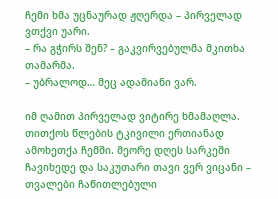ჩემი ხმა უცნაურად ჟღერდა – პირველად ვთქვი უარი.
– რა გჭირს შენ? – გაკვირვებულმა მკითხა თამარმა.
– უბრალოდ… მეც ადამიანი ვარ.

იმ ღამით პირველად ვიტირე ხმამაღლა. თითქოს წლების ტკივილი ერთიანად ამოხეთქა ჩემში. მეორე დღეს სარკეში ჩავიხედე და საკუთარი თავი ვერ ვიცანი – თვალები ჩაწითლებული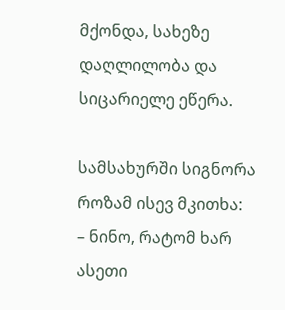მქონდა, სახეზე დაღლილობა და სიცარიელე ეწერა.

სამსახურში სიგნორა როზამ ისევ მკითხა:
– ნინო, რატომ ხარ ასეთი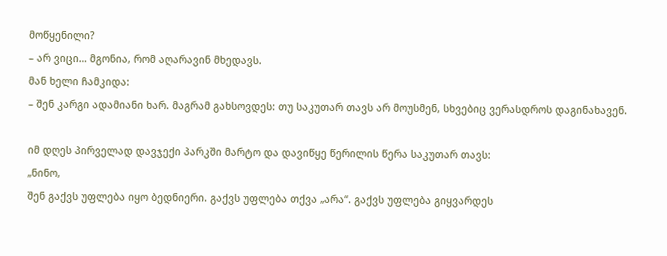მოწყენილი?
– არ ვიცი… მგონია, რომ აღარავინ მხედავს.
მან ხელი ჩამკიდა:
– შენ კარგი ადამიანი ხარ. მაგრამ გახსოვდეს: თუ საკუთარ თავს არ მოუსმენ, სხვებიც ვერასდროს დაგინახავენ.

იმ დღეს პირველად დავჯექი პარკში მარტო და დავიწყე წერილის წერა საკუთარ თავს:
„ნინო,
შენ გაქვს უფლება იყო ბედნიერი. გაქვს უფლება თქვა „არა“. გაქვს უფლება გიყვარდეს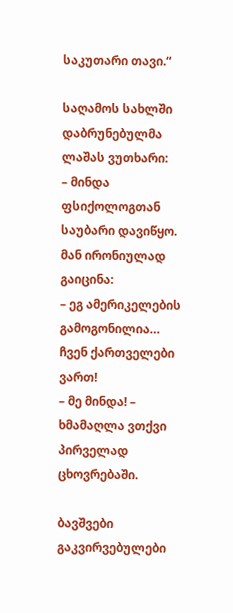საკუთარი თავი.“

საღამოს სახლში დაბრუნებულმა ლაშას ვუთხარი:
– მინდა ფსიქოლოგთან საუბარი დავიწყო.
მან ირონიულად გაიცინა:
– ეგ ამერიკელების გამოგონილია… ჩვენ ქართველები ვართ!
– მე მინდა! – ხმამაღლა ვთქვი პირველად ცხოვრებაში.

ბავშვები გაკვირვებულები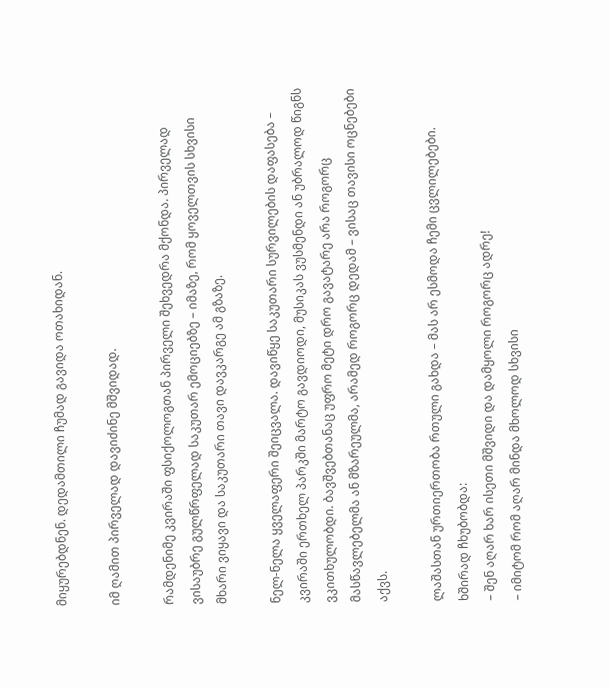მიყურებდნენ. დედამთილი ჩუმად გავიდა ოთახიდან.

იმ ღამით პირველად დავიძინე მშვიდად.

რამდენიმე კვირაში ფსიქოლოგთან პირველი შეხვედრა მქონდა. პირველად ვისაუბრე გულწრფელად საკუთარ ემოციებზე – იმაზე, რომ ყოველთვის სხვისი მხარი ვიყავი და საკუთარი თავი დავკარგე ამ გზაზე.

ნელ-ნელა ყველაფერი შეიცვალა. დავიწყე საკუთარი სურვილების დაფასება – კვირაში ერთხელ პარკში მარტო გავდიოდი, მუსიკას ვუსმენდი ან უბრალოდ წიგნს ვკითხულობდი. ბავშვებთანაც უფრო მეტი დრო გავატარე არა როგორც მასწავლებელმა ან მზარეულმა, არამედ როგორც დედამ – ვისაც თავისი ოცნებები აქვს.

ლაშასთან ურთიერთობა რთული გახდა – მას არ ესმოდა ჩემი ცვლილებები. ხშირად ჩხუბობდა:
– შენ აღარ ხარ ისეთი მშვიდი და დამყოლი როგორც ადრე!
– იმიტომ რომ აღარ მინდა მხოლოდ სხვისი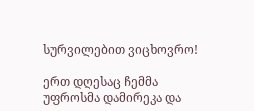სურვილებით ვიცხოვრო!

ერთ დღესაც ჩემმა უფროსმა დამირეკა და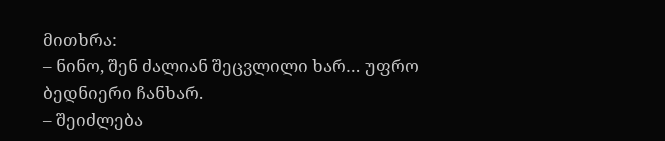მითხრა:
– ნინო, შენ ძალიან შეცვლილი ხარ… უფრო ბედნიერი ჩანხარ.
– შეიძლება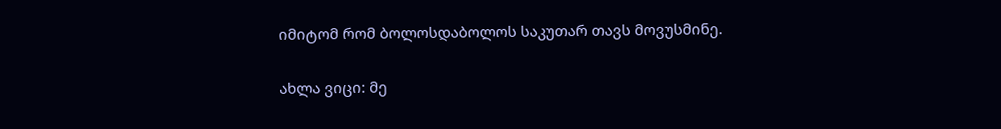იმიტომ რომ ბოლოსდაბოლოს საკუთარ თავს მოვუსმინე.

ახლა ვიცი: მე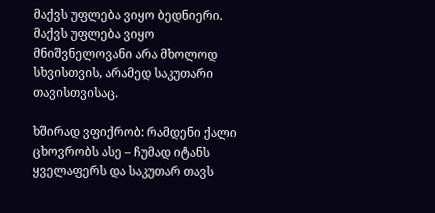მაქვს უფლება ვიყო ბედნიერი. მაქვს უფლება ვიყო მნიშვნელოვანი არა მხოლოდ სხვისთვის, არამედ საკუთარი თავისთვისაც.

ხშირად ვფიქრობ: რამდენი ქალი ცხოვრობს ასე – ჩუმად იტანს ყველაფერს და საკუთარ თავს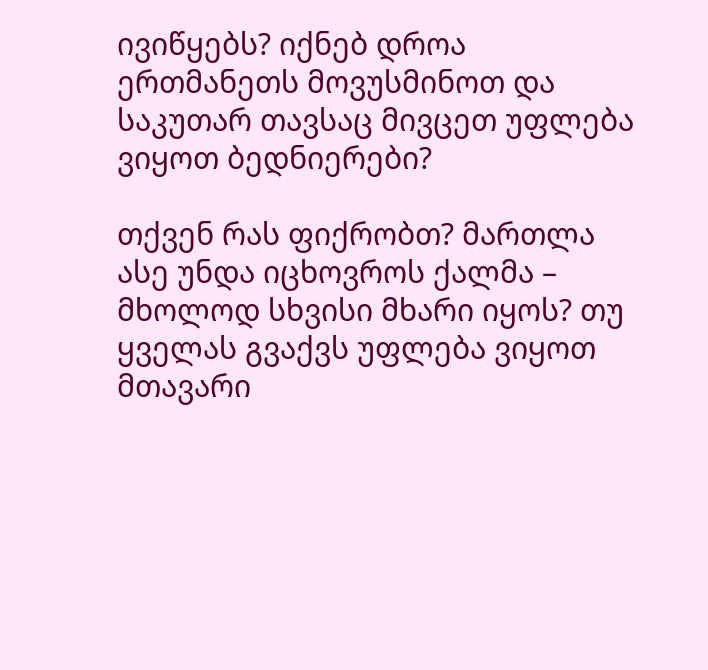ივიწყებს? იქნებ დროა ერთმანეთს მოვუსმინოთ და საკუთარ თავსაც მივცეთ უფლება ვიყოთ ბედნიერები?

თქვენ რას ფიქრობთ? მართლა ასე უნდა იცხოვროს ქალმა – მხოლოდ სხვისი მხარი იყოს? თუ ყველას გვაქვს უფლება ვიყოთ მთავარი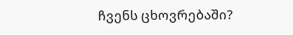ჩვენს ცხოვრებაში?